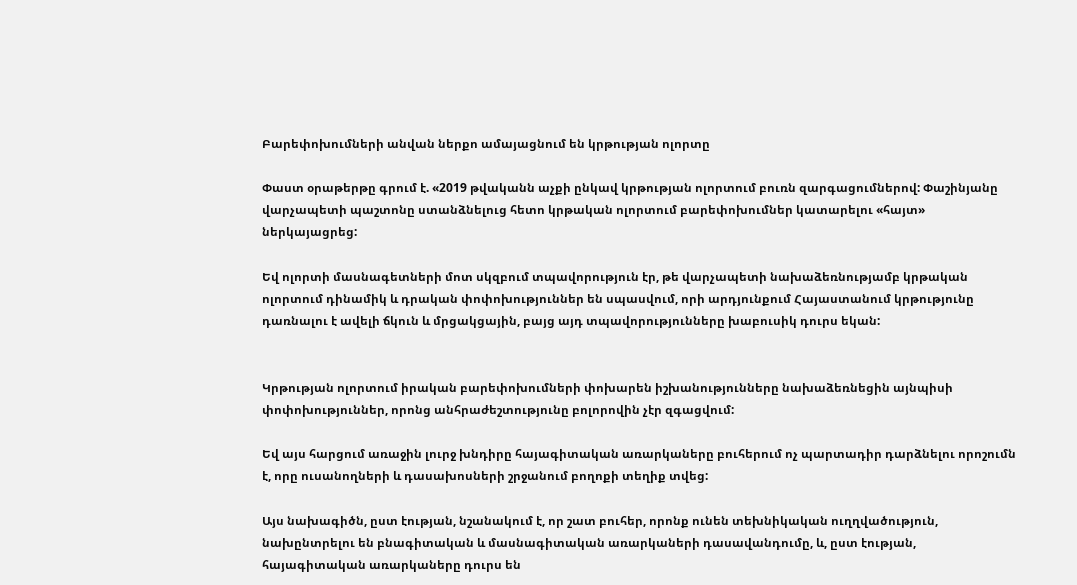Բարեփոխումների անվան ներքո ամայացնում են կրթության ոլորտը

Փաստ օրաթերթը գրում է. «2019 թվականն աչքի ընկավ կրթության ոլորտում բուռն զարգացումներով: Փաշինյանը վարչապետի պաշտոնը ստանձնելուց հետո կրթական ոլորտում բարեփոխումներ կատարելու «հայտ» ներկայացրեց:

Եվ ոլորտի մասնագետների մոտ սկզբում տպավորություն էր, թե վարչապետի նախաձեռնությամբ կրթական ոլորտում դինամիկ և դրական փոփոխություններ են սպասվում, որի արդյունքում Հայաստանում կրթությունը դառնալու է ավելի ճկուն և մրցակցային, բայց այդ տպավորությունները խաբուսիկ դուրս եկան:


Կրթության ոլորտում իրական բարեփոխումների փոխարեն իշխանությունները նախաձեռնեցին այնպիսի փոփոխություններ, որոնց անհրաժեշտությունը բոլորովին չէր զգացվում:

Եվ այս հարցում առաջին լուրջ խնդիրը հայագիտական առարկաները բուհերում ոչ պարտադիր դարձնելու որոշումն է, որը ուսանողների և դասախոսների շրջանում բողոքի տեղիք տվեց:

Այս նախագիծն, ըստ էության, նշանակում է, որ շատ բուհեր, որոնք ունեն տեխնիկական ուղղվածություն, նախընտրելու են բնագիտական և մասնագիտական առարկաների դասավանդումը, և, ըստ էության, հայագիտական առարկաները դուրս են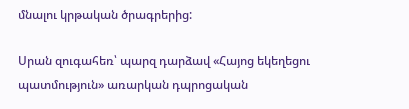մնալու կրթական ծրագրերից:

Սրան զուգահեռ՝ պարզ դարձավ «Հայոց եկեղեցու պատմություն» առարկան դպրոցական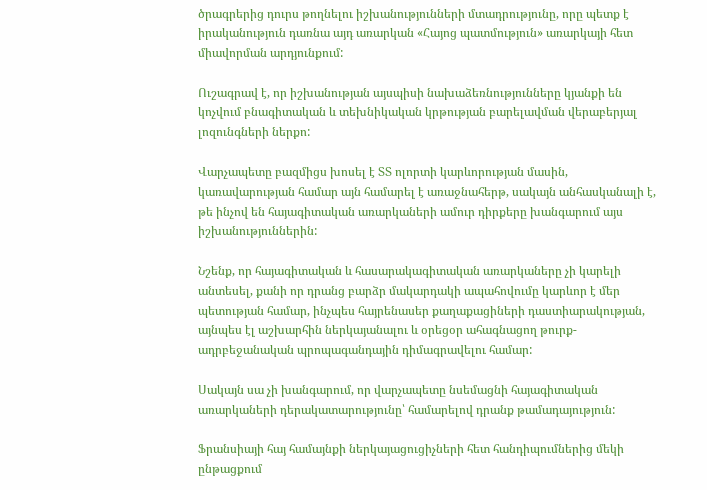ծրագրերից դուրս թողնելու իշխանությունների մտադրությունը, որը պետք է իրականություն դառնա այդ առարկան «Հայոց պատմություն» առարկայի հետ միավորման արդյունքում:

Ուշագրավ է, որ իշխանության այսպիսի նախաձեռնությունները կյանքի են կոչվում բնագիտական և տեխնիկական կրթության բարելավման վերաբերյալ լոզունգների ներքո:

Վարչապետը բազմիցս խոսել է ՏՏ ոլորտի կարևորության մասին, կառավարության համար այն համարել է առաջնահերթ, սակայն անհասկանալի է, թե ինչով են հայագիտական առարկաների ամուր դիրքերը խանգարում այս իշխանություններին:

Նշենք, որ հայագիտական և հասարակագիտական առարկաները չի կարելի անտեսել, քանի որ դրանց բարձր մակարդակի ապահովումը կարևոր է մեր պետության համար, ինչպես հայրենասեր քաղաքացիների դաստիարակության, այնպես էլ աշխարհին ներկայանալու և օրեցօր ահագնացող թուրք-ադրբեջանական պրոպագանդային դիմագրավելու համար:

Սակայն սա չի խանգարում, որ վարչապետը նսեմացնի հայագիտական առարկաների դերակատարությունը՝ համարելով դրանք թամադայություն:

Ֆրանսիայի հայ համայնքի ներկայացուցիչների հետ հանդիպումներից մեկի ընթացքում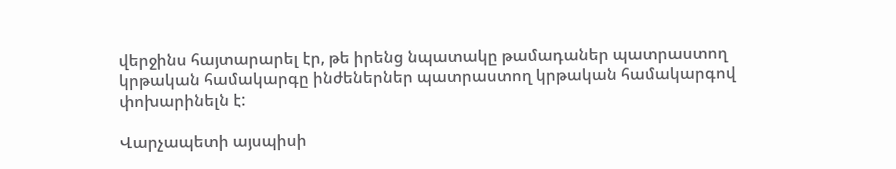վերջինս հայտարարել էր, թե իրենց նպատակը թամադաներ պատրաստող կրթական համակարգը ինժեներներ պատրաստող կրթական համակարգով փոխարինելն է:

Վարչապետի այսպիսի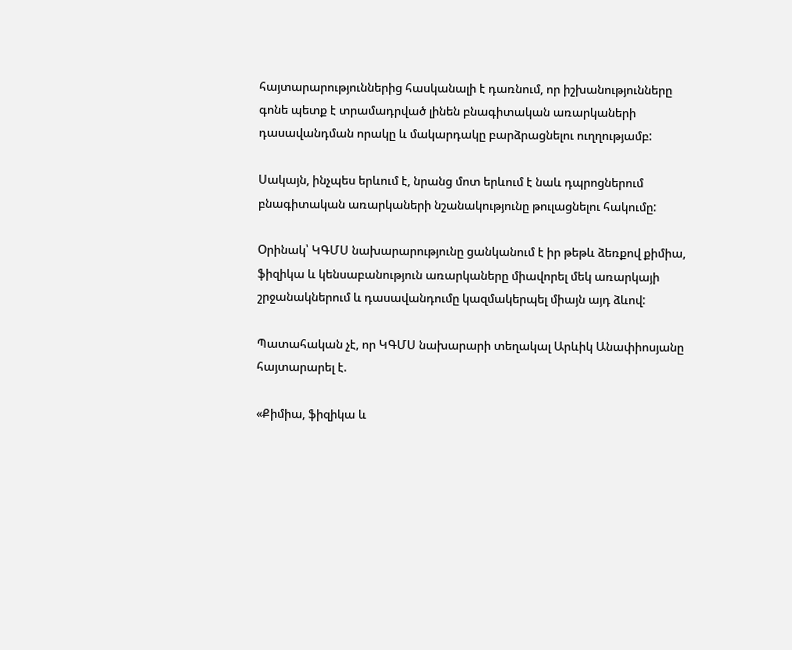հայտարարություններից հասկանալի է դառնում, որ իշխանությունները գոնե պետք է տրամադրված լինեն բնագիտական առարկաների դասավանդման որակը և մակարդակը բարձրացնելու ուղղությամբ:

Սակայն, ինչպես երևում է, նրանց մոտ երևում է նաև դպրոցներում բնագիտական առարկաների նշանակությունը թուլացնելու հակումը:

Օրինակ՝ ԿԳՄՍ նախարարությունը ցանկանում է իր թեթև ձեռքով քիմիա, ֆիզիկա և կենսաբանություն առարկաները միավորել մեկ առարկայի շրջանակներում և դասավանդումը կազմակերպել միայն այդ ձևով:

Պատահական չէ, որ ԿԳՄՍ նախարարի տեղակալ Արևիկ Անափիոսյանը հայտարարել է.

«Քիմիա, ֆիզիկա և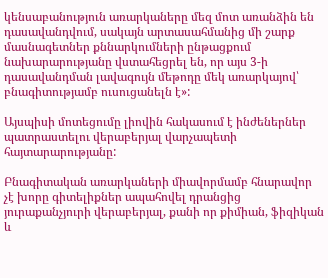կենսաբանություն առարկաները մեզ մոտ առանձին են դասավանդվում, սակայն արտասահմանից մի շարք մասնագետներ քննարկումների ընթացքում նախարարությանը վստահեցրել են, որ այս 3-ի դասավանդման լավագույն մեթոդը մեկ առարկայով՝ բնագիտությամբ ուսուցանելն է»:

Այսպիսի մոտեցումը լիովին հակասում է ինժեներներ պատրաստելու վերաբերյալ վարչապետի հայտարարությանը:

Բնագիտական առարկաների միավորմամբ հնարավոր չէ խորը գիտելիքներ ապահովել դրանցից յուրաքանչյուրի վերաբերյալ, քանի որ քիմիան, ֆիզիկան և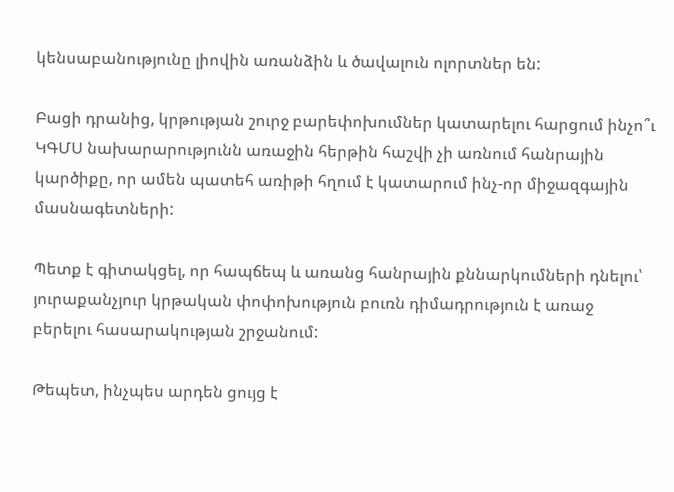կենսաբանությունը լիովին առանձին և ծավալուն ոլորտներ են:

Բացի դրանից, կրթության շուրջ բարեփոխումներ կատարելու հարցում ինչո՞ւ ԿԳՄՍ նախարարությունն առաջին հերթին հաշվի չի առնում հանրային կարծիքը, որ ամեն պատեհ առիթի հղում է կատարում ինչ-որ միջազգային մասնագետների:

Պետք է գիտակցել, որ հապճեպ և առանց հանրային քննարկումների դնելու՝ յուրաքանչյուր կրթական փոփոխություն բուռն դիմադրություն է առաջ բերելու հասարակության շրջանում:

Թեպետ, ինչպես արդեն ցույց է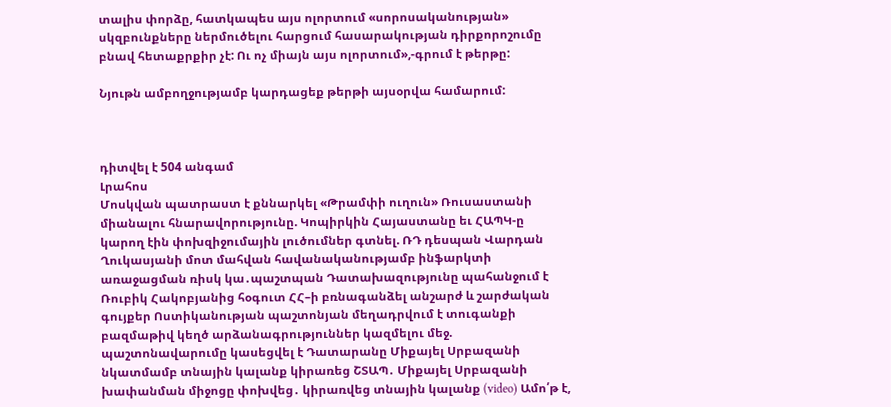տալիս փորձը, հատկապես այս ոլորտում «սորոսականության» սկզբունքները ներմուծելու հարցում հասարակության դիրքորոշումը բնավ հետաքրքիր չէ: Ու ոչ միայն այս ոլորտում»,-գրում է թերթը:

Նյութն ամբողջությամբ կարդացեք թերթի այսօրվա համարում:



դիտվել է 504 անգամ
Լրահոս
Մոսկվան պատրաստ է քննարկել «Թրամփի ուղուն» Ռուսաստանի միանալու հնարավորությունը. Կոպիրկին Հայաստանը եւ ՀԱՊԿ-ը կարող էին փոխզիջումային լուծումներ գտնել. ՌԴ դեսպան Վարդան Ղուկասյանի մոտ մահվան հավանականությամբ ինֆարկտի առաջացման ռիսկ կա․պաշտպան Դատախազությունը պահանջում է Ռուբիկ Հակոբյանից հօգուտ ՀՀ–ի բռնագանձել անշարժ և շարժական գույքեր Ոստիկանության պաշտոնյան մեղադրվում է տուգանքի բազմաթիվ կեղծ արձանագրություններ կազմելու մեջ. պաշտոնավարումը կասեցվել է Դատարանը Միքայել Սրբազանի նկատմամբ տնային կալանք կիրառեց ՇՏԱՊ․ Միքայել Սրբազանի խափանման միջոցը փոխվեց․ կիրառվեց տնային կալանք (video) Ամո՛թ է,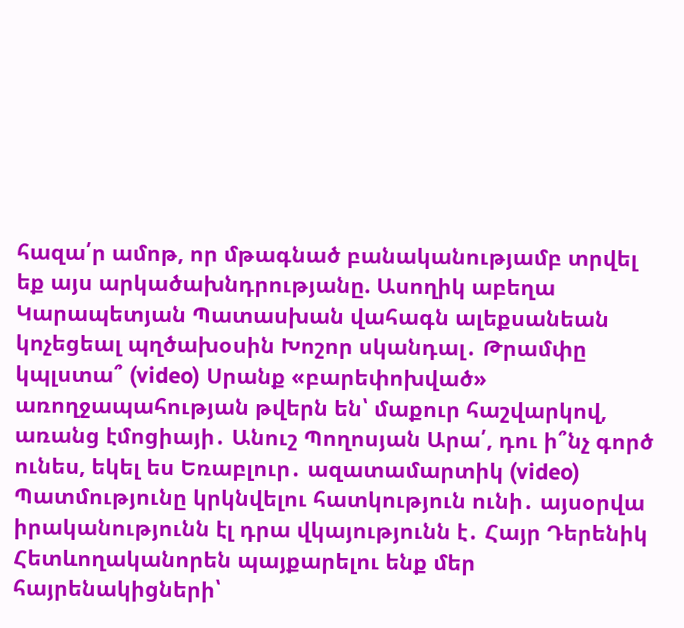հազա՛ր ամոթ, որ մթագնած բանականությամբ տրվել եք այս արկածախնդրությանը. Ասողիկ աբեղա Կարապետյան Պատասխան վահագն ալեքսանեան կոչեցեալ պղծախօսին Խոշոր սկանդալ․ Թրամփը կպլստա՞ (video) Սրանք «բարեփոխված» առողջապահության թվերն են՝ մաքուր հաշվարկով, առանց էմոցիայի․ Անուշ Պողոսյան Արա՛, դու ի՞նչ գործ ունես, եկել ես Եռաբլուր․ ազատամարտիկ (video) Պատմությունը կրկնվելու հատկություն ունի․ այսօրվա իրականությունն էլ դրա վկայությունն է․ Հայր Դերենիկ Հետևողականորեն պայքարելու ենք մեր հայրենակիցների՝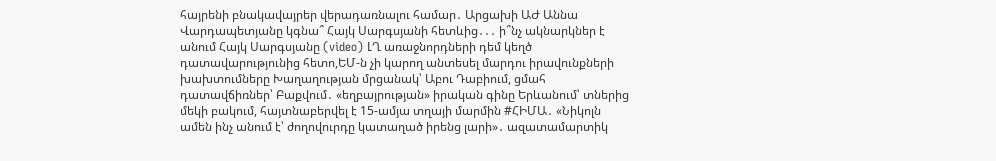հայրենի բնակավայրեր վերադառնալու համար․ Արցախի ԱԺ Աննա Վարդապետյանը կգնա՞ Հայկ Սարգսյանի հետևից․․․ ի՞նչ ակնարկներ է անում Հայկ Սարգսյանը (video) ԼՂ առաջնորդների դեմ կեղծ դատավարությունից հետո,ԵՄ-ն չի կարող անտեսել մարդու իրավունքների խախտումները Խաղաղության մրցանակ՝ Աբու Դաբիում, ցմահ դատավճիռներ՝ Բաքվում․ «եղբայրության» իրական գինը Երևանում՝ տներից մեկի բակում, հայտնաբերվել է 15-ամյա տղայի մարմին #ՀԻՄԱ․ «Նիկոլն ամեն ինչ անում է՝ ժողովուրդը կատաղած իրենց լարի»․ ազատամարտիկ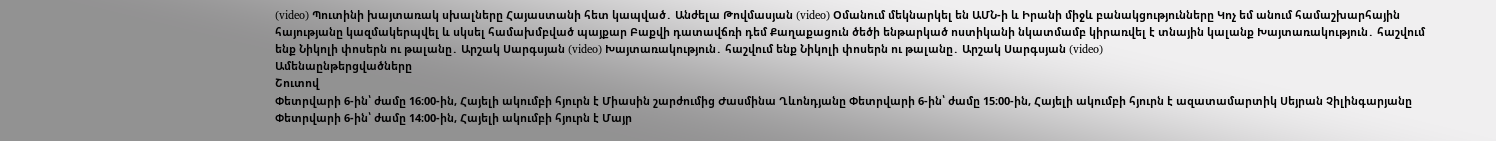(video) Պուտինի խայտառակ սխալները Հայաստանի հետ կապված․ Անժելա Թովմասյան (video) Օմանում մեկնարկել են ԱՄՆ-ի և Իրանի միջև բանակցությունները Կոչ եմ անում համաշխարհային հայությանը կազմակերպվել և սկսել համախմբված պայքար Բաքվի դատավճռի դեմ Քաղաքացուն ծեծի ենթարկած ոստիկանի նկատմամբ կիրառվել է տնային կալանք Խայտառակություն․ հաշվում ենք Նիկոլի փոսերն ու թալանը․ Արշակ Սարգսյան (video) Խայտառակություն․ հաշվում ենք Նիկոլի փոսերն ու թալանը․ Արշակ Սարգսյան (video)
Ամենաընթերցվածները
Շուտով
Փետրվարի 6-ին՝ ժամը 16։00-ին, Հայելի ակումբի հյուրն է Միասին շարժումից Ժասմինա Ղևոնդյանը Փետրվարի 6-ին՝ ժամը 15։00-ին, Հայելի ակումբի հյուրն է ազատամարտիկ Սեյրան Չիլինգարյանը Փետրվարի 6-ին՝ ժամը 14։00-ին, Հայելի ակումբի հյուրն է Մայր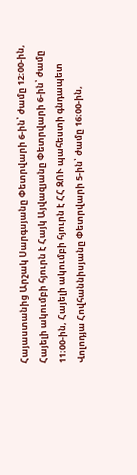Հայաստանից Արշակ Սարգսյանը Փետրվարի 6-ին՝ ժամը 12։00-ին, Հայելի ակումբի հյուրն է Հայկ Այվազյանը Փետրվարի 6-ին՝ ժամը 11։00-ին, Հայելի ակումբի հյուրն է ՀՀ ԶՈՒ պահեստի գնդապետ Վոլոդյա Հովհաննիսյանը Փետրվարի 5-ին՝ ժամը 16։00-ին,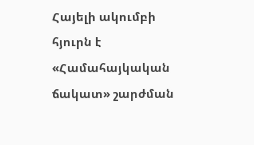Հայելի ակումբի հյուրն է «Համահայկական ճակատ» շարժման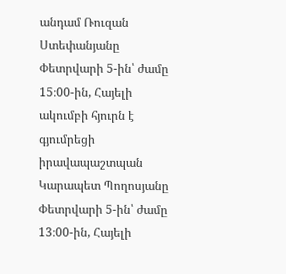անդամ Ռուզան Ստեփանյանը Փետրվարի 5-ին՝ ժամը 15։00-ին, Հայելի ակումբի հյուրն է գյումրեցի իրավապաշտպան Կարապետ Պողոսյանը Փետրվարի 5-ին՝ ժամը 13։00-ին, Հայելի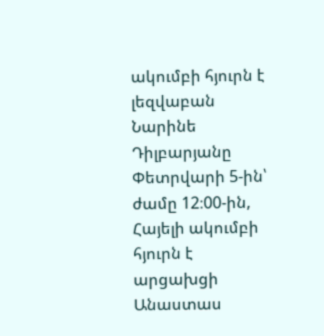ակումբի հյուրն է լեզվաբան Նարինե Դիլբարյանը Փետրվարի 5-ին՝ ժամը 12։00-ին, Հայելի ակումբի հյուրն է արցախցի Անաստաս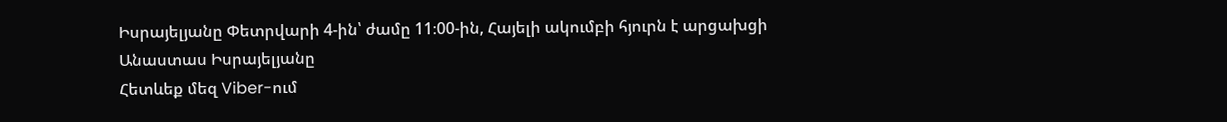Իսրայելյանը Փետրվարի 4-ին՝ ժամը 11։00-ին, Հայելի ակումբի հյուրն է արցախցի Անաստաս Իսրայելյանը
Հետևեք մեզ Viber-ում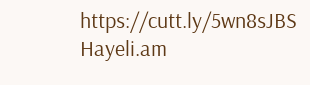https://cutt.ly/5wn8sJBS
Hayeli.am